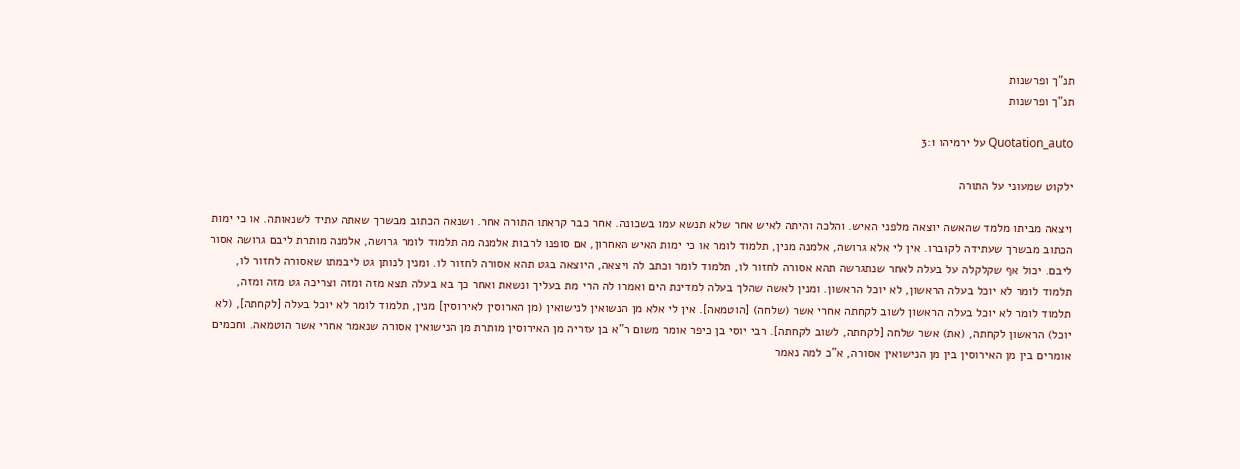תנ"ך ופרשנות
תנ"ך ופרשנות

Quotation_auto על ירמיהו 3:1

ילקוט שמעוני על התורה

ויצאה מביתו מלמד שהאשה יוצאה מלפני האיש. והלכה והיתה לאיש אחר שלא תנשא עמו בשכונה. אחר כבר קראתו התורה אחר. ושנאה הכתוב מבשרך שאתה עתיד לשנאותה. או כי ימות הכתוב מבשרך שעתידה לקוברו. אין לי אלא גרושה, אלמנה מנין, תלמוד לומר או כי ימות האיש האחרון, אם סופנו לרבות אלמנה מה תלמוד לומר גרושה, אלמנה מותרת ליבם גרושה אסור ליבם. יכול אף שקלקלה על בעלה לאחר שנתגרשה תהא אסורה לחזור לו, תלמוד לומר וכתב לה ויצאה, היוצאה בגט תהא אסורה לחזור לו. ומנין לנותן גט ליבמתו שאסורה לחזור לו, תלמוד לומר לא יוכל בעלה הראשון, לא יוכל הראשון. ומנין לאשה שהלך בעלה למדינת הים ואמרו לה הרי מת בעליך ונשאת ואחר כך בא בעלה תצא מזה ומזה וצריכה גט מזה ומזה, תלמוד לומר לא יוכל בעלה הראשון לשוב לקחתה אחרי אשר (שלחה) [הוטמאה]. אין לי אלא מן הנשואין לנישואין (מן הארוסין לאירוסין] מנין, תלמוד לומר לא יוכל בעלה [לקחתה], (לא יוכל) הראשון לקחתה, (את) אשר שלחה [לקחתה, לשוב לקחתה]. רבי יוסי בן כיפר אומר משום ר"א בן עזריה מן האירוסין מותרת מן הנישואין אסורה שנאמר אחרי אשר הוטמאה. וחכמים אומרים בין מן האירוסין בין מן הנישואין אסורה, א"כ למה נאמר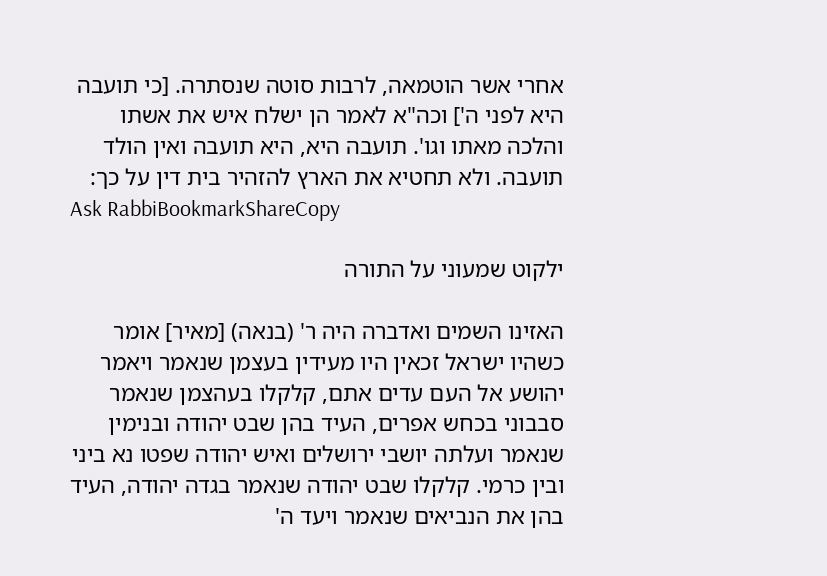אחרי אשר הוטמאה, לרבות סוטה שנסתרה. [כי תועבה היא לפני ה'] וכה"א לאמר הן ישלח איש את אשתו והלכה מאתו וגו'. תועבה היא, היא תועבה ואין הולד תועבה. ולא תחטיא את הארץ להזהיר בית דין על כך:
Ask RabbiBookmarkShareCopy

ילקוט שמעוני על התורה

האזינו השמים ואדברה היה ר' (בנאה) [מאיר] אומר כשהיו ישראל זכאין היו מעידין בעצמן שנאמר ויאמר יהושע אל העם עדים אתם, קלקלו בעהצמן שנאמר סבבוני בכחש אפרים, העיד בהן שבט יהודה ובנימין שנאמר ועלתה יושבי ירושלים ואיש יהודה שפטו נא ביני ובין כרמי. קלקלו שבט יהודה שנאמר בגדה יהודה, העיד בהן את הנביאים שנאמר ויעד ה'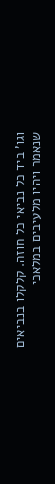וגו' ביד כל נביאי כל חוזה. קלקלו בנביאים שנאמר ויהיו מלעיבים במלאכי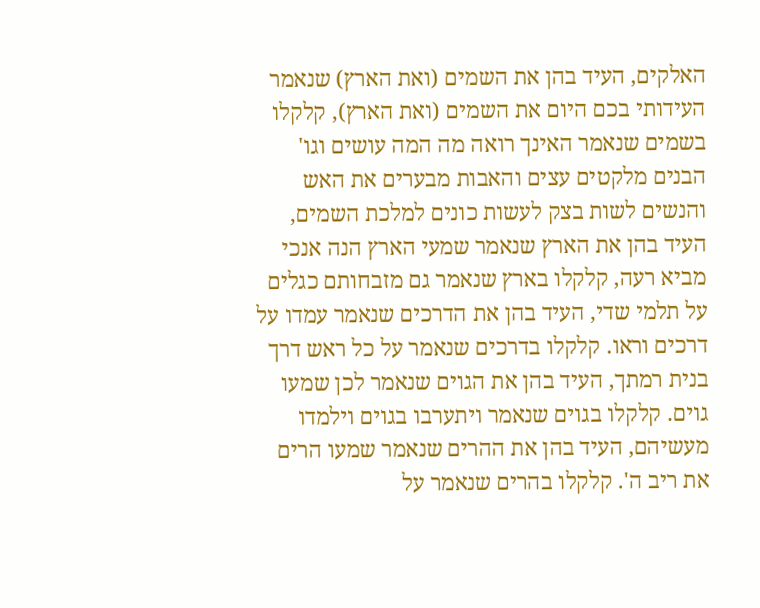האלקים, העיד בהן את השמים (ואת הארץ) שנאמר העידותי בכם היום את השמים (ואת הארץ), קלקלו בשמים שנאמר האינך רואה מה המה עושים וגו' הבנים מלקטים עצים והאבות מבערים את האש והנשים לשות בצק לעשות כונים למלכת השמים, העיד בהן את הארץ שנאמר שמעי הארץ הנה אנכי מביא רעה, קלקלו בארץ שנאמר גם מזבחותם כגלים על תלמי שדי, העיד בהן את הדרכים שנאמר עמדו על דרכים וראו. קלקלו בדרכים שנאמר על כל ראש דרך בנית רמתך, העיד בהן את הגוים שנאמר לכן שמעו גוים. קלקלו בגוים שנאמר ויתערבו בגוים וילמדו מעשיהם, העיד בהן את ההרים שנאמר שמעו הרים את ריב ה'. קלקלו בהרים שנאמר על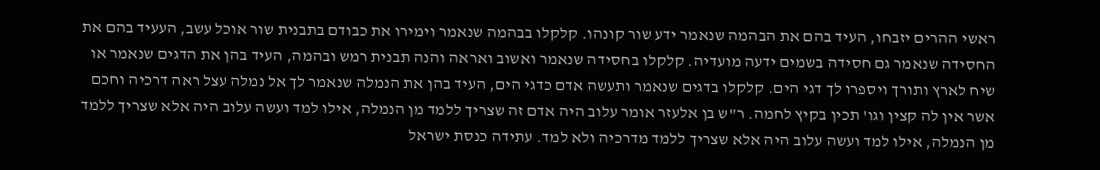ראשי ההרים יזבחו, העיד בהם את הבהמה שנאמר ידע שור קונהו. קלקלו בבהמה שנאמר וימירו את כבודם בתבנית שור אוכל עשב, העעיד בהם את החסידה שנאמר גם חסידה בשמים ידעה מועדיה. קלקלו בחסידה שנאמר ואשוב ואראה והנה תבנית רמש ובהמה, העיד בהן את הדגים שנאמר או שיח לארץ ותורך ויספרו לך דגי הים. קלקלו בדגים שנאמר ותעשה אדם כדגי הים, העיד בהן את הנמלה שנאמר לך אל נמלה עצל ראה דרכיה וחכם אשר אין לה קצין וגו' תכין בקיץ לחמה. ר"ש בן אלעזר אומר עלוב היה אדם זה שצריך ללמד מן הנמלה, אילו למד ועשה עלוב היה אלא שצריך ללמד מן הנמלה, אילו למד ועשה עלוב היה אלא שצריך ללמד מדרכיה ולא למד. עתידה כנסת ישראל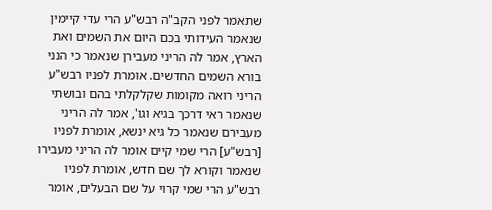שתאמר לפני הקב"ה רבש"ע הרי עדי קיימין שנאמר העידותי בכם היום את השמים ואת הארץ, אמר לה הריני מעבירן שנאמר כי הנני בורא השמים החדשים. אומרת לפניו רבש"ע הריני רואה מקומות שקלקלתי בהם ובושתי שנאמר ראי דרכך בגיא וגו', אמר לה הריני מעבירם שנאמר כל גיא ינשא, אומרת לפניו [רבש"ע] הרי שמי קיים אומר לה הריני מעבירו שנאמר וקורא לך שם חדש, אומרת לפניו רבש"ע הרי שמי קרוי על שם הבעלים, אומר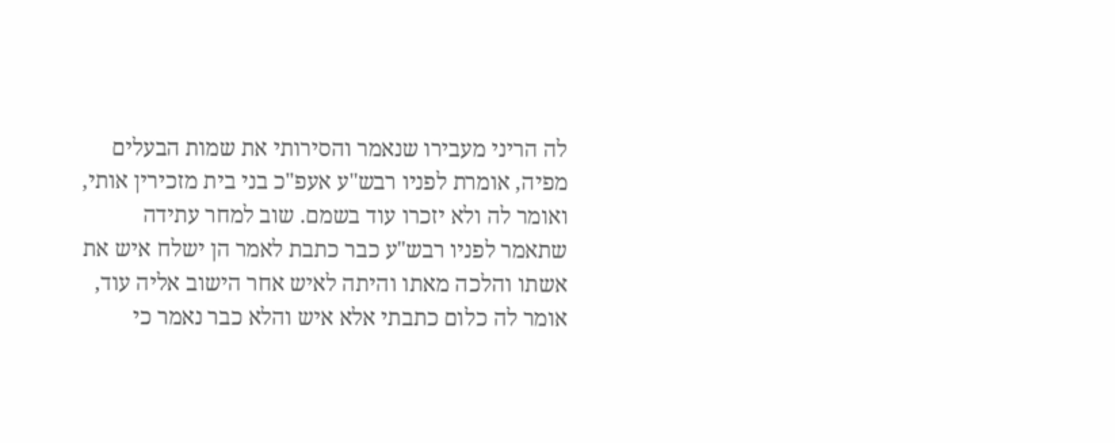לה הריני מעבירו שנאמר והסירותי את שמות הבעלים מפיה, אומרת לפניו רבש"ע אעפ"כ בני בית מזכירין אותי, ואומר לה ולא יזכרו עוד בשמם. שוב למחר עתידה שתאמר לפניו רבש"ע כבר כתבת לאמר הן ישלח איש את אשתו והלכה מאתו והיתה לאיש אחר הישוב אליה עוד, אומר לה כלום כתבתי אלא איש והלא כבר נאמר כי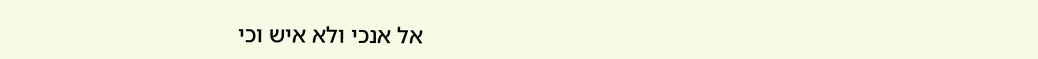אל אנכי ולא איש וכי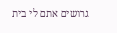גרושים אתם לי בית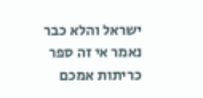ישראל והלא כבר נאמר אי זה ספר כריתות אמכם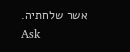אשר שלחתיה.
Ask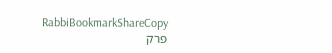RabbiBookmarkShareCopy
פרק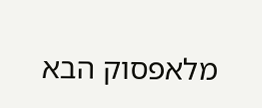מלאפסוק הבא